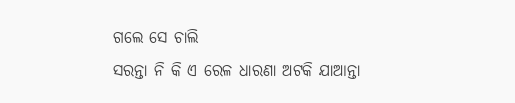ଗଲେ ସେ ଚାଲି
ସରନ୍ତା ନି କି ଏ ରେଳ ଧାରଣା ଅଟକି ଯାଆନ୍ତା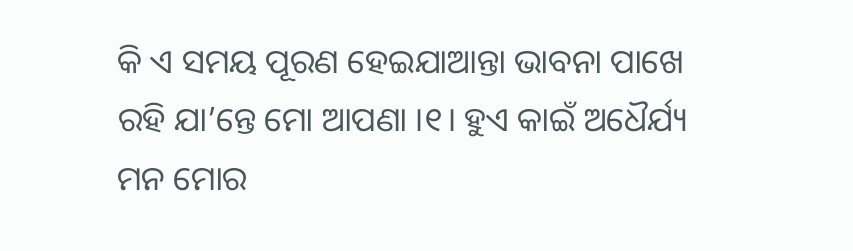କି ଏ ସମୟ ପୂରଣ ହେଇଯାଆନ୍ତା ଭାବନା ପାଖେ ରହି ଯା’ନ୍ତେ ମୋ ଆପଣା ।୧। ହୁଏ କାଇଁ ଅଧୈର୍ଯ୍ୟ ମନ ମୋର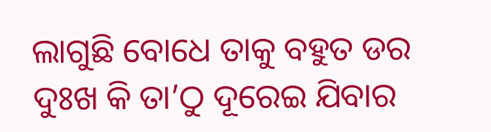ଲାଗୁଛି ବୋଧେ ତାକୁ ବହୁତ ଡର ଦୁଃଖ କି ତା’ଠୁ ଦୂରେଇ ଯିବାର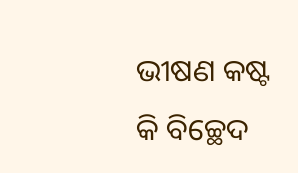ଭୀଷଣ କଷ୍ଟ କି ବିଚ୍ଛେଦ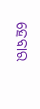ହେବାର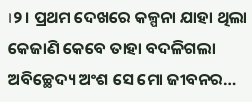।୨। ପ୍ରଥମ ଦେଖରେ କଳ୍ପନା ଯାହା ଥିଲା କେଜାଣି କେବେ ତାହା ବଦଳିଗଲା ଅବିଚ୍ଛେଦ୍ୟ ଅଂଶ ସେ ମୋ ଜୀବନର…